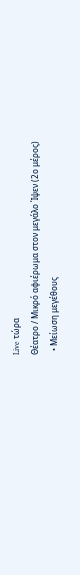Live τώρα
Θέατρο / Μικρό αφιέρωμα στον μεγάλο Ίψεν (2ο μέρος)
  • Μείωση μεγέθους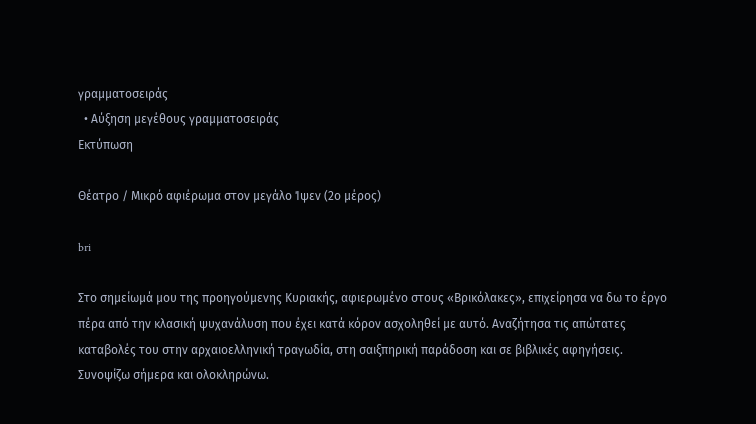γραμματοσειράς
  • Αύξηση μεγέθους γραμματοσειράς
Εκτύπωση

Θέατρο / Μικρό αφιέρωμα στον μεγάλο Ίψεν (2ο μέρος)

bri

Στο σημείωμά μου της προηγούμενης Κυριακής, αφιερωμένο στους «Βρικόλακες», επιχείρησα να δω το έργο πέρα από την κλασική ψυχανάλυση που έχει κατά κόρον ασχοληθεί με αυτό. Αναζήτησα τις απώτατες καταβολές του στην αρχαιοελληνική τραγωδία, στη σαιξπηρική παράδοση και σε βιβλικές αφηγήσεις. Συνοψίζω σήμερα και ολοκληρώνω.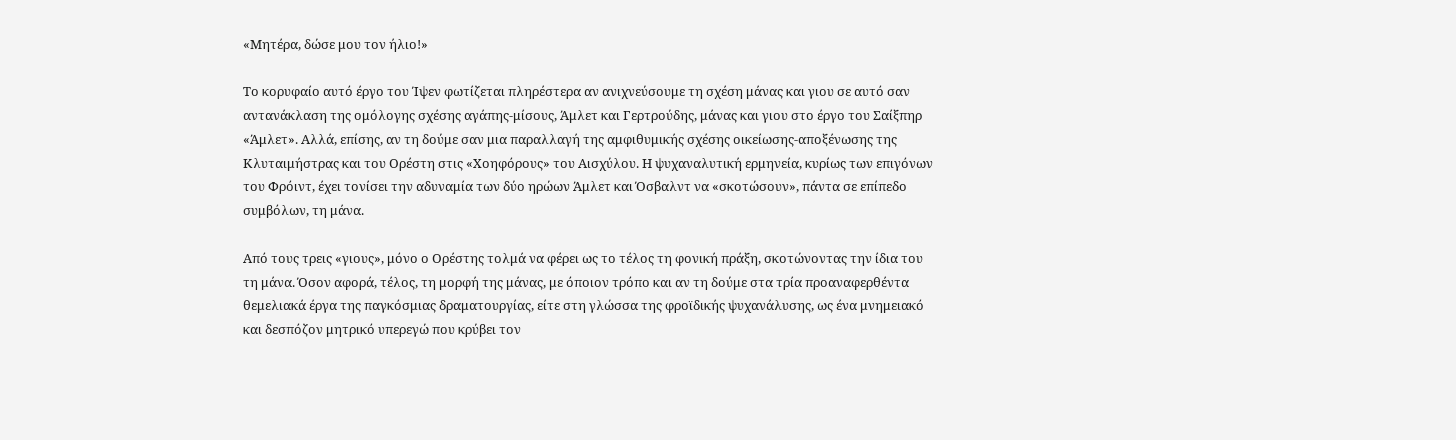«Μητέρα, δώσε μου τον ήλιο!»

Το κορυφαίο αυτό έργο του Ίψεν φωτίζεται πληρέστερα αν ανιχνεύσουμε τη σχέση μάνας και γιου σε αυτό σαν αντανάκλαση της ομόλογης σχέσης αγάπης-μίσους, Άμλετ και Γερτρούδης, μάνας και γιου στο έργο του Σαίξπηρ «Άμλετ». Αλλά, επίσης, αν τη δούμε σαν μια παραλλαγή της αμφιθυμικής σχέσης οικείωσης-αποξένωσης της Κλυταιμήστρας και του Ορέστη στις «Χοηφόρους» του Αισχύλου. Η ψυχαναλυτική ερμηνεία, κυρίως των επιγόνων του Φρόιντ, έχει τονίσει την αδυναμία των δύο ηρώων Άμλετ και Όσβαλντ να «σκοτώσουν», πάντα σε επίπεδο συμβόλων, τη μάνα.

Από τους τρεις «γιους», μόνο ο Ορέστης τολμά να φέρει ως το τέλος τη φονική πράξη, σκοτώνοντας την ίδια του τη μάνα. Όσον αφορά, τέλος, τη μορφή της μάνας, με όποιον τρόπο και αν τη δούμε στα τρία προαναφερθέντα θεμελιακά έργα της παγκόσμιας δραματουργίας, είτε στη γλώσσα της φροϊδικής ψυχανάλυσης, ως ένα μνημειακό και δεσπόζον μητρικό υπερεγώ που κρύβει τον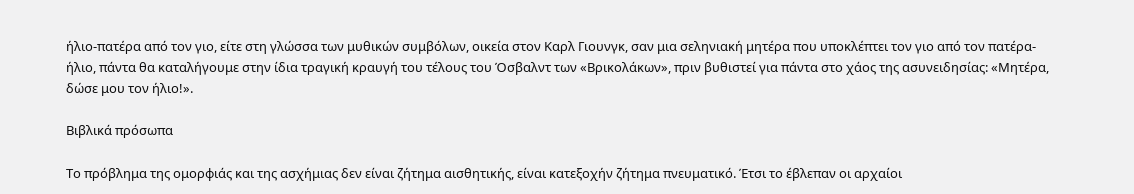ήλιο-πατέρα από τον γιο, είτε στη γλώσσα των μυθικών συμβόλων, οικεία στον Καρλ Γιουνγκ, σαν μια σεληνιακή μητέρα που υποκλέπτει τον γιο από τον πατέρα-ήλιο, πάντα θα καταλήγουμε στην ίδια τραγική κραυγή του τέλους του Όσβαλντ των «Βρικολάκων», πριν βυθιστεί για πάντα στο χάος της ασυνειδησίας: «Μητέρα, δώσε μου τον ήλιο!».

Βιβλικά πρόσωπα

Το πρόβλημα της ομορφιάς και της ασχήμιας δεν είναι ζήτημα αισθητικής, είναι κατεξοχήν ζήτημα πνευματικό. Έτσι το έβλεπαν οι αρχαίοι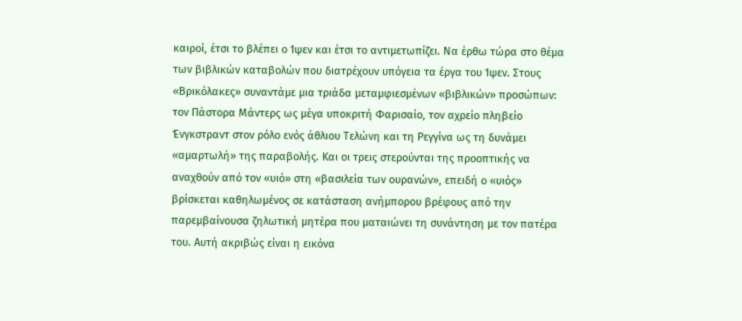καιροί, έτσι το βλέπει ο Ίψεν και έτσι το αντιμετωπίζει. Να έρθω τώρα στο θέμα των βιβλικών καταβολών που διατρέχουν υπόγεια τα έργα του Ίψεν. Στους «Βρικόλακες» συναντάμε μια τριάδα μεταμφιεσμένων «βιβλικών» προσώπων: τον Πάστορα Μάντερς ως μέγα υποκριτή Φαρισαίο, τον αχρείο πληβείο Ένγκστραντ στον ρόλο ενός άθλιου Τελώνη και τη Ρεγγίνα ως τη δυνάμει «αμαρτωλή» της παραβολής. Και οι τρεις στερούνται της προοπτικής να αναχθούν από τον «υιό» στη «βασιλεία των ουρανών», επειδή ο «υιός» βρίσκεται καθηλωμένος σε κατάσταση ανήμπορου βρέφους από την παρεμβαίνουσα ζηλωτική μητέρα που ματαιώνει τη συνάντηση με τον πατέρα του. Αυτή ακριβώς είναι η εικόνα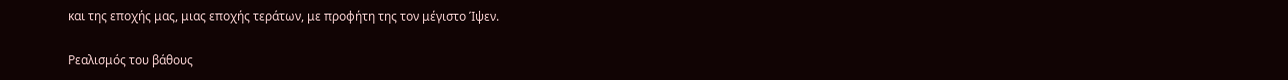και της εποχής μας, μιας εποχής τεράτων, με προφήτη της τον μέγιστο Ίψεν.

Ρεαλισμός του βάθους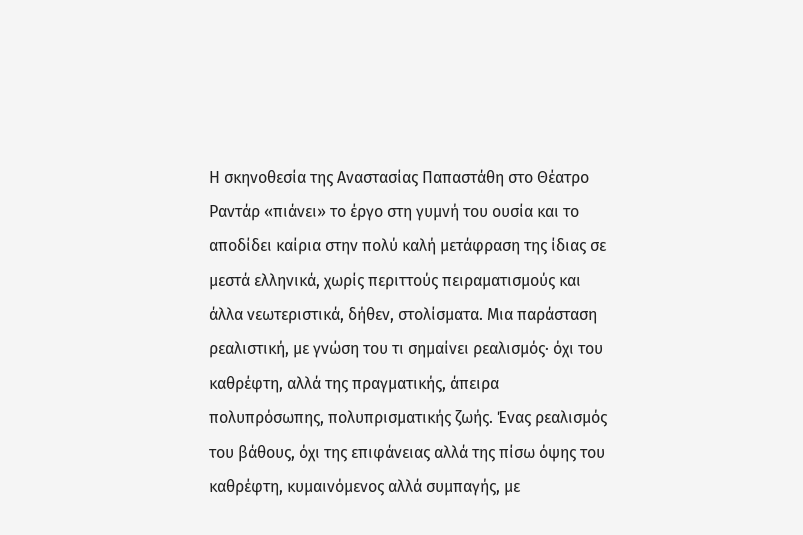Η σκηνοθεσία της Αναστασίας Παπαστάθη στο Θέατρο Ραντάρ «πιάνει» το έργο στη γυμνή του ουσία και το αποδίδει καίρια στην πολύ καλή μετάφραση της ίδιας σε μεστά ελληνικά, χωρίς περιττούς πειραματισμούς και άλλα νεωτεριστικά, δήθεν, στολίσματα. Μια παράσταση ρεαλιστική, με γνώση του τι σημαίνει ρεαλισμός∙ όχι του καθρέφτη, αλλά της πραγματικής, άπειρα πολυπρόσωπης, πολυπρισματικής ζωής. Ένας ρεαλισμός του βάθους, όχι της επιφάνειας αλλά της πίσω όψης του καθρέφτη, κυμαινόμενος αλλά συμπαγής, με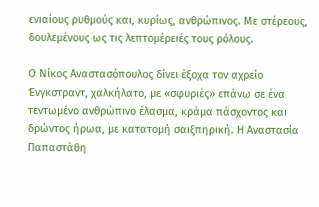ενιαίους ρυθμούς και, κυρίως, ανθρώπινος. Με στέρεους, δουλεμένους ως τις λεπτομέρειές τους ρόλους.

Ο Νίκος Αναστασόπουλος δίνει έξοχα τον αχρείο Ένγκστραντ, χαλκήλατο, με «σφυριές» επάνω σε ένα τεντωμένο ανθρώπινο έλασμα, κράμα πάσχοντος και δρώντος ήρωα, με κατατομή σαιξπηρική. Η Αναστασία Παπαστάθη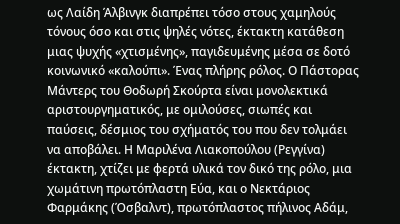ως Λαίδη Άλβινγκ διαπρέπει τόσο στους χαμηλούς τόνους όσο και στις ψηλές νότες, έκτακτη κατάθεση μιας ψυχής «χτισμένης», παγιδευμένης μέσα σε δοτό κοινωνικό «καλούπι». Ένας πλήρης ρόλος. Ο Πάστορας Μάντερς του Θοδωρή Σκούρτα είναι μονολεκτικά αριστουργηματικός, με ομιλούσες, σιωπές και παύσεις, δέσμιος του σχήματός του που δεν τολμάει να αποβάλει. Η Μαριλένα Λιακοπούλου (Ρεγγίνα) έκτακτη, χτίζει με φερτά υλικά τον δικό της ρόλο, μια χωμάτινη πρωτόπλαστη Εύα, και ο Νεκτάριος Φαρμάκης (Όσβαλντ), πρωτόπλαστος πήλινος Αδάμ,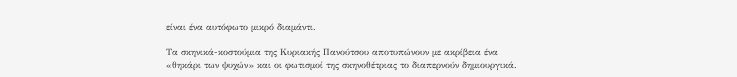είναι ένα αυτόφωτο μικρό διαμάντι.

Τα σκηνικά-κοστούμια της Κυριακής Πανούτσου αποτυπώνουν με ακρίβεια ένα «θηκάρι των ψυχών» και οι φωτισμοί της σκηνοθέτριας το διαπερνούν δημιουργικά.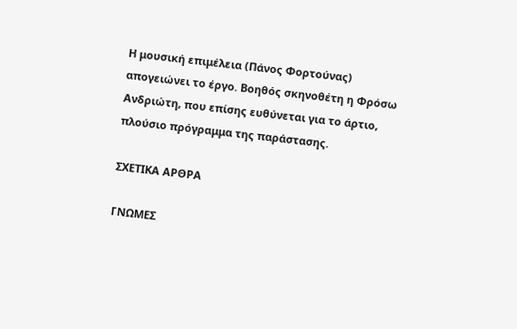Η μουσική επιμέλεια (Πάνος Φορτούνας) απογειώνει το έργο. Βοηθός σκηνοθέτη η Φρόσω Ανδριώτη, που επίσης ευθύνεται για το άρτιο, πλούσιο πρόγραμμα της παράστασης.

ΣΧΕΤΙΚΑ ΑΡΘΡΑ

ΓΝΩΜΕΣ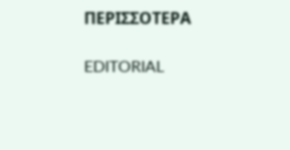ΠΕΡΙΣΣΟΤΕΡΑ

EDITORIAL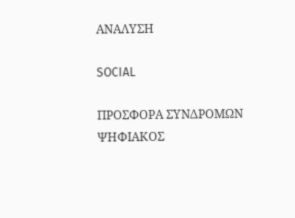ΑΝΑΛΥΣΗ

SOCIAL

ΠΡΟΣΦΟΡΑ ΣΥΝΔΡΟΜΩΝ
ΨΗΦΙΑΚΟΣ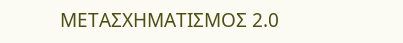ΜΕΤΑΣΧΗΜΑΤΙΣΜΟΣ 2.0